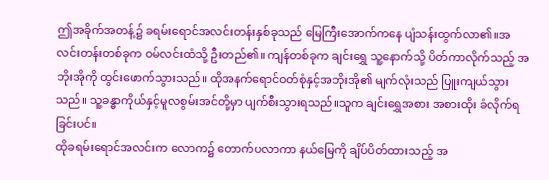ဤအခိုက်အတန့်၌ ခရမ်းရောင်အလင်းတန်းနှစ်ခုသည် မြေကြီးအောက်ကနေ ပျံသန်းထွက်လာ၏။အလင်းတန်းတစ်ခုက ဝမ်လင်းထံသို့ ဦးတည်၏။ ကျန်တစ်ခုက ချင်းရွှေ သူ့နောက်သို့ ပိတ်ကာလိုက်သည့် အဘိုးအိုကို ထွင်းဖောက်သွားသည်။ ထိုအနက်ရောင်ဝတ်စုံနှင့်အဘိုးအို၏ မျက်လုံးသည် ပြူးကျယ်သွားသည်။ သူ့ခန္ဓာကိုယ်နှင့်မူလစွမ်းအင်တို့မှာ ပျက်စီးသွားရသည်။သူက ချင်းရွှေအစား အစားထိုး ခံလိုက်ရခြင်းပင်။
ထိုခရမ်းရောင်အလင်းက လောက၌ တောက်ပလာကာ နယ်မြေကို ချိပ်ပိတ်ထားသည့် အ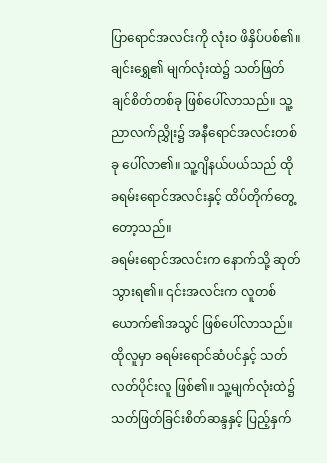ပြာရောင်အလင်းကို လုံးဝ ဖိနှိပ်ပစ်၏။ ချင်းရွှေ၏ မျက်လုံးထဲ၌ သတ်ဖြတ်ချင်စိတ်တစ်ခု ဖြစ်ပေါ်လာသည်။ သူ့ညာလက်ညွှိုး၌ အနီရောင်အလင်းတစ်ခု ပေါ်လာ၏။ သူ့ဂျိနယ်ပယ်သည် ထိုခရမ်းရောင်အလင်းနှင့် ထိပ်တိုက်တွေ့တော့သည်။
ခရမ်းရောင်အလင်းက နောက်သို့ ဆုတ်သွားရ၏။ ၎င်းအလင်းက လူတစ်ယောက်၏အသွင် ဖြစ်ပေါ်လာသည်။ ထိုလူမှာ ခရမ်းရောင်ဆံပင်နှင့် သတ်လတ်ပိုင်းလူ ဖြစ်၏။ သူ့မျက်လုံးထဲ၌ သတ်ဖြတ်ခြင်းစိတ်ဆန္ဒနှင့် ပြည့်နှက်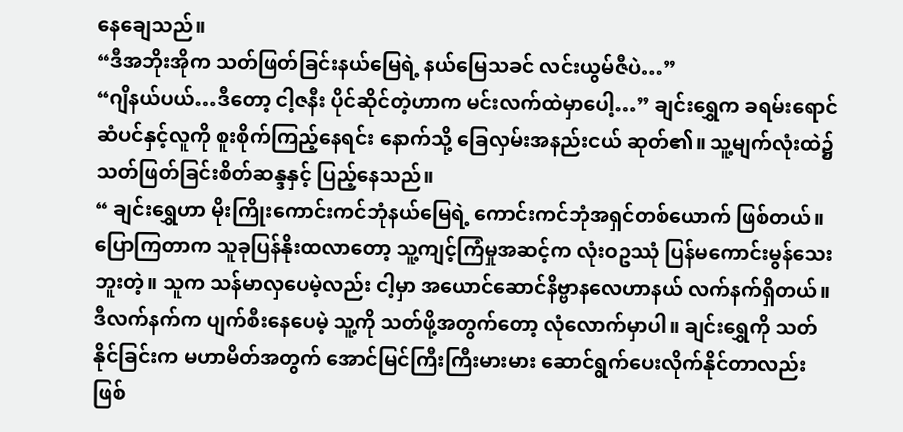နေချေသည်။
“ဒီအဘိုးအိုက သတ်ဖြတ်ခြင်းနယ်မြေရဲ့ နယ်မြေသခင် လင်းယွမ်ဇီပဲ…”
“ဂျိနယ်ပယ်…ဒီတော့ ငါ့ဇနီး ပိုင်ဆိုင်တဲ့ဟာက မင်းလက်ထဲမှာပေါ့…” ချင်းရွှေက ခရမ်းရောင်ဆံပင်နှင့်လူကို စူးစိုက်ကြည့်နေရင်း နောက်သို့ ခြေလှမ်းအနည်းငယ် ဆုတ်၏။ သူ့မျက်လုံးထဲ၌ သတ်ဖြတ်ခြင်းစိတ်ဆန္ဒနှင့် ပြည့်နေသည်။
“ ချင်းရွှေဟာ မိုးကြိုးကောင်းကင်ဘုံနယ်မြေရဲ့ ကောင်းကင်ဘုံအရှင်တစ်ယောက် ဖြစ်တယ်။ပြောကြတာက သူခုပြန်နိုးထလာတော့ သူ့ကျင့်ကြံမှုအဆင့်က လုံးဝဥဿုံ ပြန်မကောင်းမွန်သေးဘူးတဲ့။ သူက သန်မာလှပေမဲ့လည်း ငါ့မှာ အယောင်ဆောင်နိဗ္ဗာနလေဟာနယ် လက်နက်ရှိတယ်။ ဒီလက်နက်က ပျက်စီးနေပေမဲ့ သူ့ကို သတ်ဖို့အတွက်တော့ လုံလောက်မှာပါ။ ချင်းရွှေကို သတ်နိုင်ခြင်းက မဟာမိတ်အတွက် အောင်မြင်ကြီးကြီးမားမား ဆောင်ရွက်ပေးလိုက်နိုင်တာလည်း ဖြစ်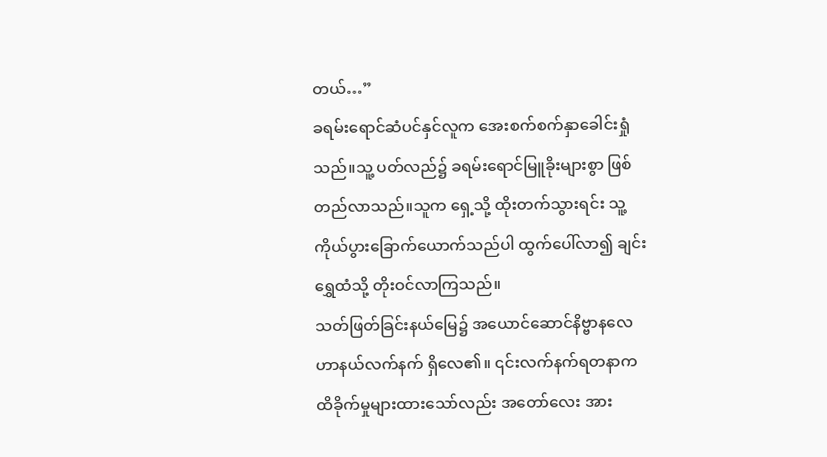တယ်…”
ခရမ်းရောင်ဆံပင်နှင်လူက အေးစက်စက်နှာခေါင်းရှုံသည်။သူ့ ပတ်လည်၌ ခရမ်းရောင်မြူခိုးများစွာ ဖြစ်တည်လာသည်။သူက ရှေ့သို့ ထိုးတက်သွားရင်း သူ့ကိုယ်ပွားခြောက်ယောက်သည်ပါ ထွက်ပေါ်လာ၍ ချင်းရွှေထံသို့ တိုးဝင်လာကြသည်။
သတ်ဖြတ်ခြင်းနယ်မြေ၌ အယောင်ဆောင်နိဗ္ဗာနလေဟာနယ်လက်နက် ရှိလေ၏။ ၎င်းလက်နက်ရတနာက ထိခိုက်မှုများထားသော်လည်း အတော်လေး အား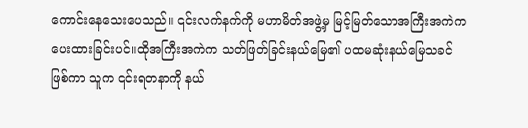ကောင်းနေသေးပေသည်။ ၎င်းလက်နက်ကို မဟာမိတ်အဖွဲ့မှ မြင့်မြတ်သောအကြီးအကဲက ပေးထားခြင်းပင်။ထိုအကြီးအကဲက သတ်ဖြတ်ခြင်းနယ်မြေ၏ ပထမဆုံးနယ်မြေသခင် ဖြစ်ကာ သူက ၎င်းရတနာကို နယ်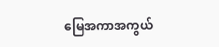မြေအကာအကွယ်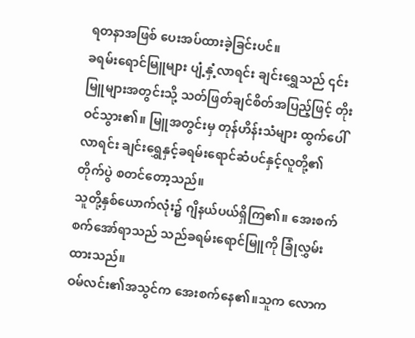ရတနာအဖြစ် ပေးအပ်ထားခဲ့ခြင်းပင်။
ခရမ်းရောင်မြူများ ပျံ့နှံ့လာရင်း ချင်းရွှေသည် ၎င်းမြူများအတွင်းသို့ သတ်ဖြတ်ချင်စိတ်အပြည့်ဖြင့် တိုးဝင်သွား၏။ မြူအတွင်းမှ တုန်ဟိန်းသံများ ထွက်ပေါ်လာရင်း ချင်းရွှေနှင့်ခရမ်းရောင်ဆံပင်နှင့်လူတို့၏ တိုက်ပွဲ စတင်တော့သည်။
သူတို့နှစ်ယောက်လုံး၌ ဂျိနယ်ပယ်ရှိကြ၏။ အေးစက်စက်အော်ရာသည် သည်ခရမ်းရောင်မြူကို ခြုံလွှမ်းထားသည်။
ဝမ်လင်း၏အသွင်က အေးစက်နေ၏။သူက လောက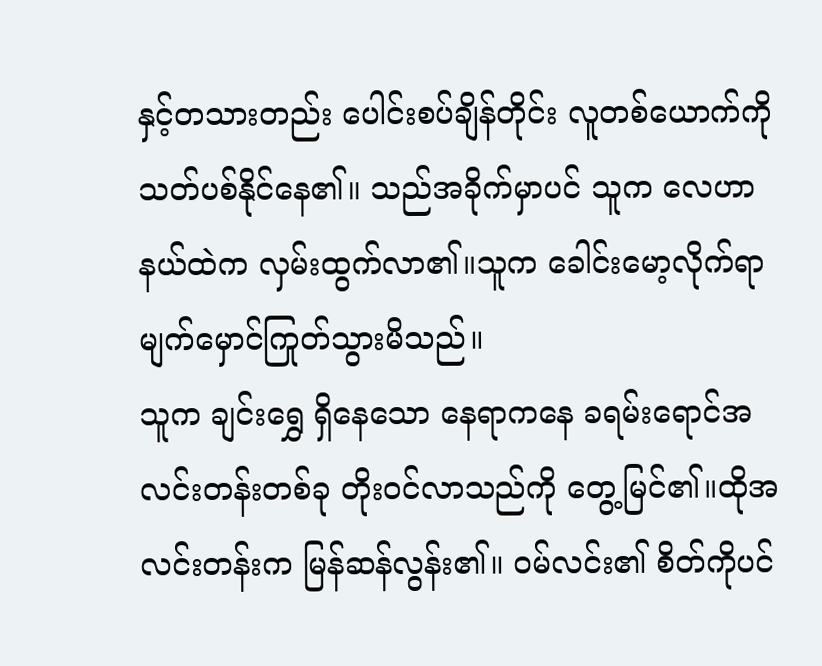နှင့်တသားတည်း ပေါင်းစပ်ချိန်တိုင်း လူတစ်ယောက်ကို သတ်ပစ်နိုင်နေ၏။ သည်အခိုက်မှာပင် သူက လေဟာနယ်ထဲက လှမ်းထွက်လာ၏။သူက ခေါင်းမော့လိုက်ရာ မျက်မှောင်ကြုတ်သွားမိသည်။
သူက ချင်းရွှေ ရှိနေသော နေရာကနေ ခရမ်းရောင်အလင်းတန်းတစ်ခု တိုးဝင်လာသည်ကို တွေ့မြင်၏။ထိုအလင်းတန်းက မြန်ဆန်လွန်း၏။ ဝမ်လင်း၏ စိတ်ကိုပင်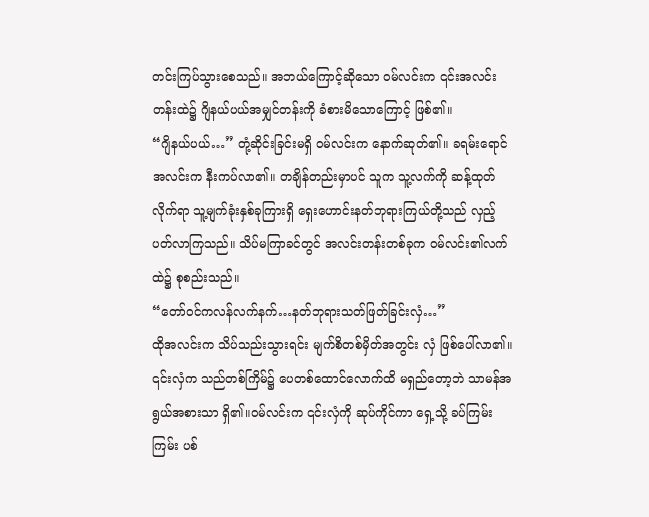တင်းကြပ်သွားစေသည်။ အဘယ်ကြောင့်ဆိုသော ဝမ်လင်းက ၎င်းအလင်းတန်းထဲ၌ ဂျိနယ်ပယ်အမျှင်တန်းကို ခံစားမိသောကြောင့် ဖြစ်၏။
“ဂျိနယ်ပယ်…” တုံ့ဆိုင်းခြင်းမရှိ ဝမ်လင်းက နောက်ဆုတ်၏။ ခရမ်းရောင်အလင်းက နီးကပ်လာ၏။ တချိန်တည်းမှာပင် သူက သူ့လက်ကို ဆန့်ထုတ်လိုက်ရာ သူ့မျက်ခုံးနှစ်ခုကြားရှိ ရှေးဟောင်းနတ်ဘုရားကြယ်တို့သည် လှည့်ပတ်လာကြသည်။ သိပ်မကြာခင်တွင် အလင်းတန်းတစ်ခုက ဝမ်လင်း၏လက်ထဲ၌ စုစည်းသည်။
“တော်ဝင်ကလန်လက်နက်…နတ်ဘုရားသတ်ဖြတ်ခြင်းလှံ…”
ထိုအလင်းက သိပ်သည်းသွားရင်း မျက်စိတစ်မှိတ်အတွင်း လှံ ဖြစ်ပေါ်လာ၏။ ၎င်းလှံက သည်တစ်ကြိမ်၌ ပေတစ်ထောင်လောက်ထိ မရှည်တော့ဘဲ သာမန်အရွယ်အစားသာ ရှိ၏။ဝမ်လင်းက ၎င်းလှံကို ဆုပ်ကိုင်ကာ ရှေ့သို့ ခပ်ကြမ်းကြမ်း ပစ်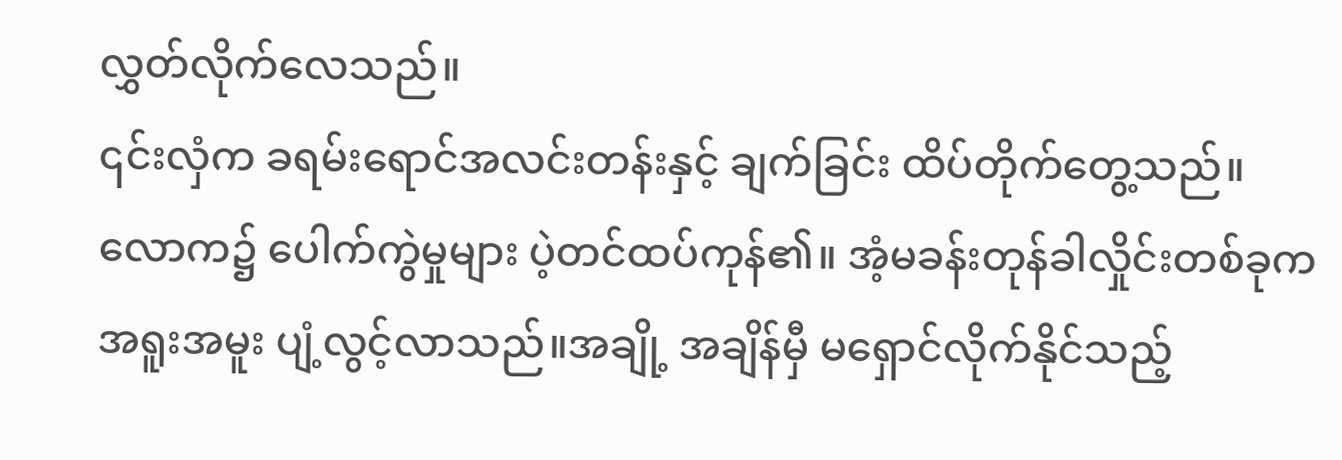လွှတ်လိုက်လေသည်။
၎င်းလှံက ခရမ်းရောင်အလင်းတန်းနှင့် ချက်ခြင်း ထိပ်တိုက်တွေ့သည်။
လောက၌ ပေါက်ကွဲမှုများ ပဲ့တင်ထပ်ကုန်၏။ အံ့မခန်းတုန်ခါလှိုင်းတစ်ခုက အရူးအမူး ပျံ့လွင့်လာသည်။အချို့ အချိန်မှီ မရှောင်လိုက်နိုင်သည့်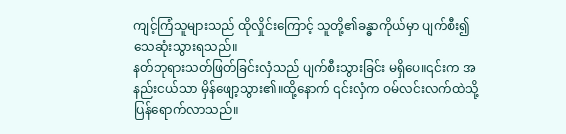ကျင့်ကြံသူများသည် ထိုလှိုင်းကြောင့် သူတို့၏ခန္ဓာကိုယ်မှာ ပျက်စီး၍ သေဆုံးသွားရသည်။
နတ်ဘုရားသတ်ဖြတ်ခြင်းလှံသည် ပျက်စီးသွားခြင်း မရှိပေ။၎င်းက အနည်းငယ်သာ မှိန်ဖျော့သွား၏။ထို့နောက် ၎င်းလှံက ဝမ်လင်းလက်ထဲသို့ ပြန်ရောက်လာသည်။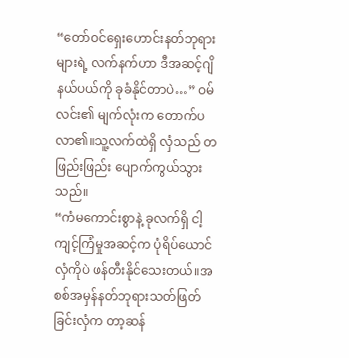“တော်ဝင်ရှေးဟောင်းနတ်ဘုရားများရဲ့ လက်နက်ဟာ ဒီအဆင့်ဂျိနယ်ပယ်ကို ခုခံနိုင်တာပဲ…” ဝမ်လင်း၏ မျက်လုံးက တောက်ပလာ၏။သူ့လက်ထဲရှိ လှံသည် တဖြည်းဖြည်း ပျောက်ကွယ်သွားသည်။
“ကံမကောင်းစွာနဲ့ ခုလက်ရှိ ငါ့ကျင့်ကြံမှုအဆင့်က ပုံရိပ်ယောင်လှံကိုပဲ ဖန်တီးနိုင်သေးတယ်။အစစ်အမှန်နတ်ဘုရားသတ်ဖြတ်ခြင်းလှံက တာ့ဆန်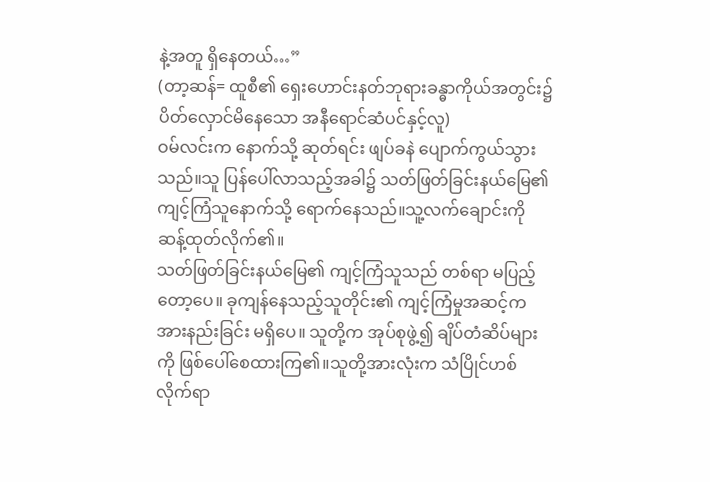နဲ့အတူ ရှိနေတယ်…”
(တာ့ဆန်= ထူစီ၏ ရှေးဟောင်းနတ်ဘုရားခန္ဓာကိုယ်အတွင်း၌ ပိတ်လှောင်မိနေသော အနီရောင်ဆံပင်နှင့်လူ)
ဝမ်လင်းက နောက်သို့ ဆုတ်ရင်း ဖျပ်ခနဲ ပျောက်ကွယ်သွားသည်။သူ ပြန်ပေါ်လာသည့်အခါ၌ သတ်ဖြတ်ခြင်းနယ်မြေ၏ ကျင့်ကြံသူနောက်သို့ ရောက်နေသည်။သူ့လက်ချောင်းကို ဆန့်ထုတ်လိုက်၏။
သတ်ဖြတ်ခြင်းနယ်မြေ၏ ကျင့်ကြံသူသည် တစ်ရာ မပြည့်တော့ပေ။ ခုကျန်နေသည့်သူတိုင်း၏ ကျင့်ကြံမှုအဆင့်က အားနည်းခြင်း မရှိပေ။ သူတို့က အုပ်စုဖွဲ့၍ ချိပ်တံဆိပ်များကို ဖြစ်ပေါ်စေထားကြ၏။သူတို့အားလုံးက သံပြိုင်ဟစ်လိုက်ရာ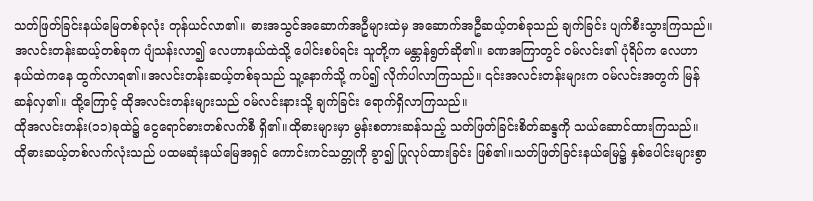သတ်ဖြတ်ခြင်းနယ်မြေတစ်ခုလုံး တုန်ယင်လာ၏။ ဓားအသွင်အဆောက်အဦများထဲမှ အဆောက်အဦဆယ့်တစ်ခုသည် ချက်ခြင်း ပျက်စီးသွားကြသည်။
အလင်းတန်းဆယ့်တစ်ခုက ပျံသန်းလာ၍ လေဟာနယ်ထဲသို့ ပေါင်းစပ်ရင်း သူတို့က မန္တာန်ရွတ်ဆို၏။ ခဏအကြာတွင် ဝမ်လင်း၏ ပုံရိပ်က လေဟာနယ်ထဲကနေ ထွက်လာရ၏။အလင်းတန်းဆယ့်တစ်ခုသည် သူ့နောက်သို့ ကပ်၍ လိုက်ပါလာကြသည်။ ၎င်းအလင်းတန်းများက ဝမ်လင်းအတွက် မြန်ဆန်လှ၏။ ထို့ကြောင့် ထိုအလင်းတန်းများသည် ဝမ်လင်းနားသို့ ချက်ခြင်း ရောက်ရှိလာကြသည်။
ထိုအလင်းတန်း(၁၁)ခုထဲ၌ ငွေရောင်ဓားတစ်လက်စီ ရှိ၏။ထိုဓားများမှာ မွန်းစတားဆန်သည့် သတ်ဖြတ်ခြင်းစိတ်ဆန္ဒကို သယ်ဆောင်ထားကြသည်။ ထိုဓားဆယ့်တစ်လက်လုံးသည် ပထမဆုံးနယ်မြေအရှင် ကောင်းကင်သတ္တုကို ခွာ၍ ပြုလုပ်ထားခြင်း ဖြစ်၏။သတ်ဖြတ်ခြင်းနယ်မြေ၌ နှစ်ပေါင်းများစွာ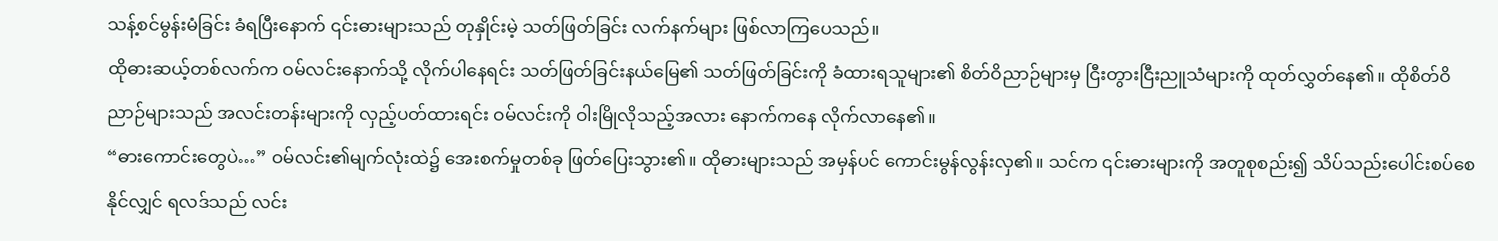သန့်စင်မွန်းမံခြင်း ခံရပြီးနောက် ၎င်းဓားများသည် တုနှိုင်းမဲ့ သတ်ဖြတ်ခြင်း လက်နက်များ ဖြစ်လာကြပေသည်။
ထိုဓားဆယ့်တစ်လက်က ဝမ်လင်းနောက်သို့ လိုက်ပါနေရင်း သတ်ဖြတ်ခြင်းနယ်မြေ၏ သတ်ဖြတ်ခြင်းကို ခံထားရသူများ၏ စိတ်ဝိညာဉ်များမှ ငြီးတွားငြီးညူသံများကို ထုတ်လွှတ်နေ၏။ ထိုစိတ်ဝိညာဉ်များသည် အလင်းတန်းများကို လှည့်ပတ်ထားရင်း ဝမ်လင်းကို ဝါးမြိုလိုသည့်အလား နောက်ကနေ လိုက်လာနေ၏။
“ဓားကောင်းတွေပဲ…” ဝမ်လင်း၏မျက်လုံးထဲ၌ အေးစက်မှုတစ်ခု ဖြတ်ပြေးသွား၏။ ထိုဓားများသည် အမှန်ပင် ကောင်းမွန်လွန်းလှ၏။ သင်က ၎င်းဓားများကို အတူစုစည်း၍ သိပ်သည်းပေါင်းစပ်စေနိုင်လျှင် ရလဒ်သည် လင်း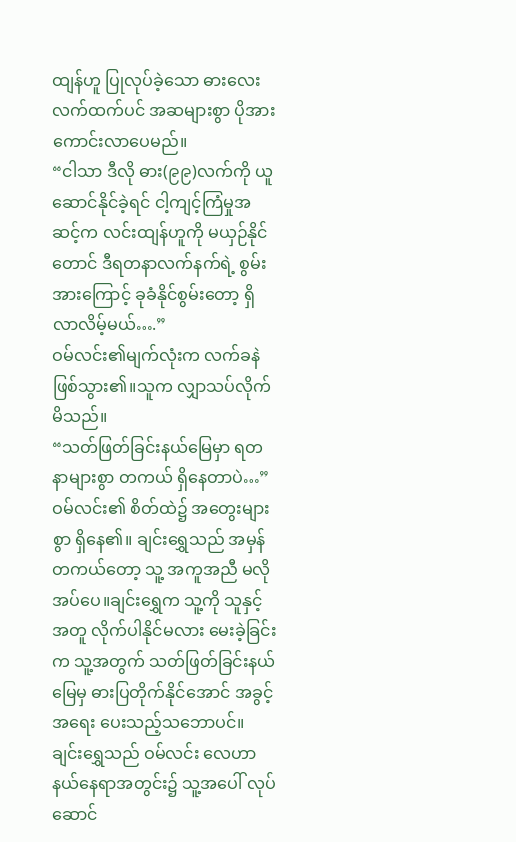ထျန်ဟူ ပြုလုပ်ခဲ့သော ဓားလေးလက်ထက်ပင် အဆများစွာ ပိုအားကောင်းလာပေမည်။
“ငါသာ ဒီလို ဓား(၉၉)လက်ကို ယူဆောင်နိုင်ခဲ့ရင် ငါ့ကျင့်ကြံမှုအဆင့်က လင်းထျန်ဟူကို မယှဉ်နိုင်တောင် ဒီရတနာလက်နက်ရဲ့ စွမ်းအားကြောင့် ခုခံနိုင်စွမ်းတော့ ရှိလာလိမ့်မယ်….”
ဝမ်လင်း၏မျက်လုံးက လက်ခနဲ ဖြစ်သွား၏။သူက လျှာသပ်လိုက်မိသည်။
“သတ်ဖြတ်ခြင်းနယ်မြေမှာ ရတနာများစွာ တကယ် ရှိနေတာပဲ…” ဝမ်လင်း၏ စိတ်ထဲ၌ အတွေးများစွာ ရှိနေ၏။ ချင်းရွှေသည် အမှန်တကယ်တော့ သူ့ အကူအညီ မလိုအပ်ပေ။ချင်းရွှေက သူ့ကို သူနှင့်အတူ လိုက်ပါနိုင်မလား မေးခဲ့ခြင်းက သူ့အတွက် သတ်ဖြတ်ခြင်းနယ်မြေမှ ဓားပြတိုက်နိုင်အောင် အခွင့်အရေး ပေးသည့်သဘောပင်။ ချင်းရွှေသည် ဝမ်လင်း လေဟာနယ်နေရာအတွင်း၌ သူ့အပေါ် လုပ်ဆောင်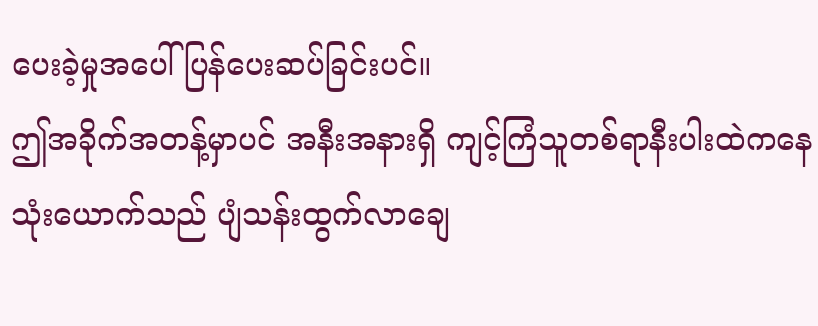ပေးခဲ့မှုအပေါ် ပြန်ပေးဆပ်ခြင်းပင်။
ဤအခိုက်အတန့်မှာပင် အနီးအနားရှိ ကျင့်ကြံသူတစ်ရာနီးပါးထဲကနေ သုံးယောက်သည် ပျံသန်းထွက်လာချေ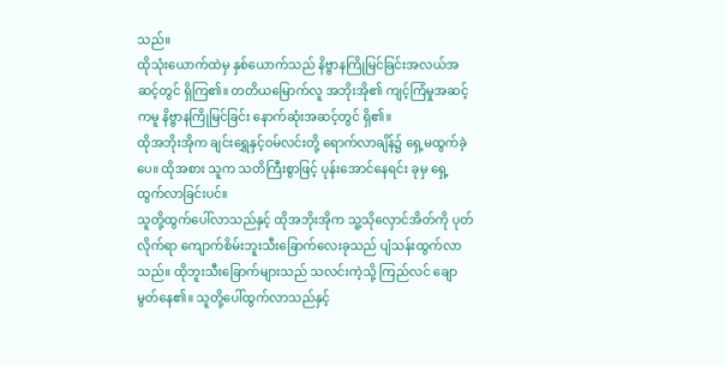သည်။
ထိုသုံးယောက်ထဲမှ နှစ်ယောက်သည် နိဗ္ဗာနကြိုမြင်ခြင်းအလယ်အဆင့်တွင် ရှိကြ၏။ တတိယမြောက်လူ အဘိုးအို၏ ကျင့်ကြံမှုအဆင့်ကမူ နိဗ္ဗာနကြိုမြင်ခြင်း နောက်ဆုံးအဆင့်တွင် ရှိ၏။
ထိုအဘိုးအိုက ချင်းရွှေနှင့်ဝမ်လင်းတို့ ရောက်လာချိန်၌ ရှေ့မထွက်ခဲ့ပေ။ ထိုအစား သူက သတိကြီးစွာဖြင့် ပုန်းအောင်နေရင်း ခုမှ ရှေ့ထွက်လာခြင်းပင်။
သူတို့ထွက်ပေါ်လာသည်နှင့် ထိုအဘိုးအိုက သူ့သိုလှောင်အိတ်ကို ပုတ်လိုက်ရာ ကျောက်စိမ်းဘူးသီးခြောက်လေးခုသည် ပျံသန်းထွက်လာသည်။ ထိုဘူးသီးခြောက်များသည် သလင်းကဲ့သို့ ကြည်လင် ချောမွတ်နေ၏။ သူတို့ပေါ်ထွက်လာသည်နှင့်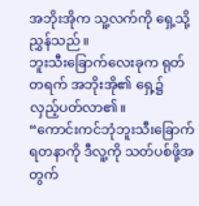အဘိုးအိုက သူ့လက်ကို ရှေ့သို့ ညွှန်သည်။
ဘူးသီးခြောက်လေးခုက ရုတ်တရက် အဘိုးအို၏ ရှေ့၌ လှည့်ပတ်လာ၏။
“ကောင်းကင်ဘုံဘူးသီးခြောက်ရတနာကို ဒီလူ့ကို သတ်ပစ်ဖို့အတွက်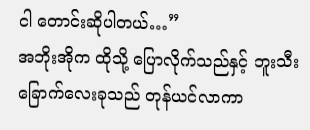ငါ တောင်းဆိုပါတယ်…”
အဘိုးအိုက ထိုသို့ ပြောလိုက်သည်နှင့် ဘူးသီးခြောက်လေးခုသည် တုန်ယင်လာကာ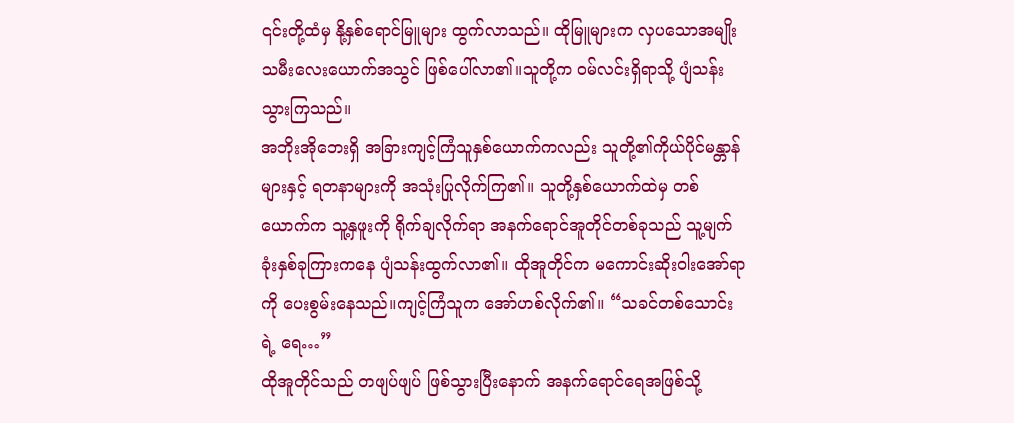၎င်းတို့ထံမှ နို့နှစ်ရောင်မြူများ ထွက်လာသည်။ ထိုမြူများက လှပသောအမျိုးသမီးလေးယောက်အသွင် ဖြစ်ပေါ်လာ၏။သူတို့က ဝမ်လင်းရှိရာသို့ ပျံသန်းသွားကြသည်။
အဘိုးအိုဘေးရှိ အခြားကျင့်ကြံသူနှစ်ယောက်ကလည်း သူတို့၏ကိုယ်ပိုင်မန္တာန်များနှင့် ရတနာများကို အသုံးပြုလိုက်ကြ၏။ သူတို့နှစ်ယောက်ထဲမှ တစ်ယောက်က သူ့နှဖူးကို ရိုက်ချလိုက်ရာ အနက်ရောင်အူတိုင်တစ်ခုသည် သူ့မျက်ခုံးနှစ်ခုကြားကနေ ပျံသန်းထွက်လာ၏။ ထိုအူတိုင်က မကောင်းဆိုးဝါးအော်ရာကို ပေးစွမ်းနေသည်။ကျင့်ကြံသူက အော်ဟစ်လိုက်၏။ “သခင်တစ်သောင်းရဲ့ ရေ…”
ထိုအူတိုင်သည် တဖျပ်ဖျပ် ဖြစ်သွားပြီးနောက် အနက်ရောင်ရေအဖြစ်သို့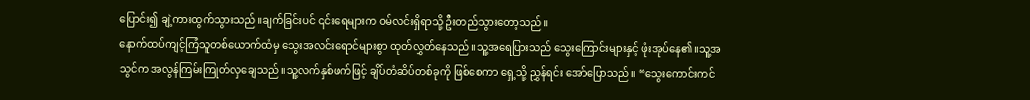ပြောင်း၍ ချဲ့ကားထွက်သွားသည်။ချက်ခြင်းပင် ၎င်းရေများက ဝမ်လင်းရှိရာသို့ ဦးတည်သွားတော့သည်။
နောက်ထပ်ကျင့်ကြံသူတစ်ယောက်ထံမှ သွေးအလင်းရောင်များစွာ ထုတ်လွှတ်နေသည်။သူ့အရေပြားသည် သွေးကြောင်းများနှင့် ဖုံးအုပ်နေ၏။သူ့အသွင်က အလွန်ကြမ်းကြုတ်လှချေသည်။သူ့လက်နှစ်ဖက်ဖြင့် ချိပ်တံဆိပ်တစ်ခုကို ဖြစ်စေကာ ရှေ့သို့ ညွှန်ရင်း အော်ပြောသည်။ “သွေးကောင်းကင်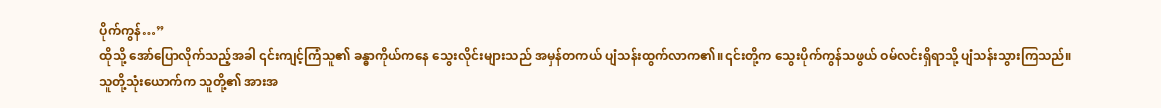ပိုက်ကွန်…”
ထိုသို့ အော်ပြောလိုက်သည့်အခါ ၎င်းကျင့်ကြံသူ၏ ခန္ဓာကိုယ်ကနေ သွေးလိုင်းများသည် အမှန်တကယ် ပျံသန်းထွက်လာက၏။၎င်းတို့က သွေးပိုက်ကွန်သဖွယ် ဝမ်လင်းရှိရာသို့ ပျံသန်းသွားကြသည်။
သူတို့သုံးယောက်က သူတို့၏ အားအ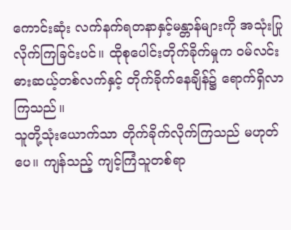ကောင်းဆုံး လက်နက်ရတနာနှင့်မန္တာန်များကို အသုံးပြုလိုက်ကြခြင်းပင်။ ထိုစုပေါင်းတိုက်ခိုက်မှုက ဝမ်လင်း ဓားဆယ့်တစ်လက်နှင့် တိုက်ခိုက်နေချိန်၌ ရောက်ရှိလာကြသည်။
သူတို့သုံးယောက်သာ တိုက်ခိုက်လိုက်ကြသည် မဟုတ်ပေ။ ကျန်သည့် ကျင့်ကြံသူတစ်ရာ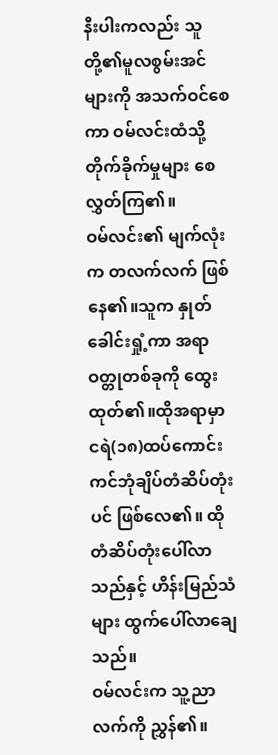နီးပါးကလည်း သူတို့၏မူလစွမ်းအင်များကို အသက်ဝင်စေကာ ဝမ်လင်းထံသို့ တိုက်ခိုက်မှုများ စေလွှတ်ကြ၏။
ဝမ်လင်း၏ မျက်လုံးက တလက်လက် ဖြစ်နေ၏။သူက နှုတ်ခေါင်းရှုံ့ကာ အရာဝတ္တုတစ်ခုကို ထွေးထုတ်၏။ထိုအရာမှာ ငရဲ(၁၈)ထပ်ကောင်းကင်ဘုံချိပ်တံဆိပ်တုံးပင် ဖြစ်လေ၏။ ထိုတံဆိပ်တုံးပေါ်လာသည်နှင့် ဟိန်းမြည်သံများ ထွက်ပေါ်လာချေသည်။
ဝမ်လင်းက သူ့ညာလက်ကို ညွှန်၏။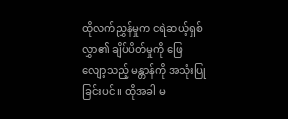ထိုလက်ညွှန်မှုက ငရဲဆယ့်ရှစ်လွှာ၏ ချိပ်ပိတ်မှုကို ဖြေလျော့သည့် မန္တာန်ကို အသုံးပြုခြင်းပင်။ ထိုအခါ မ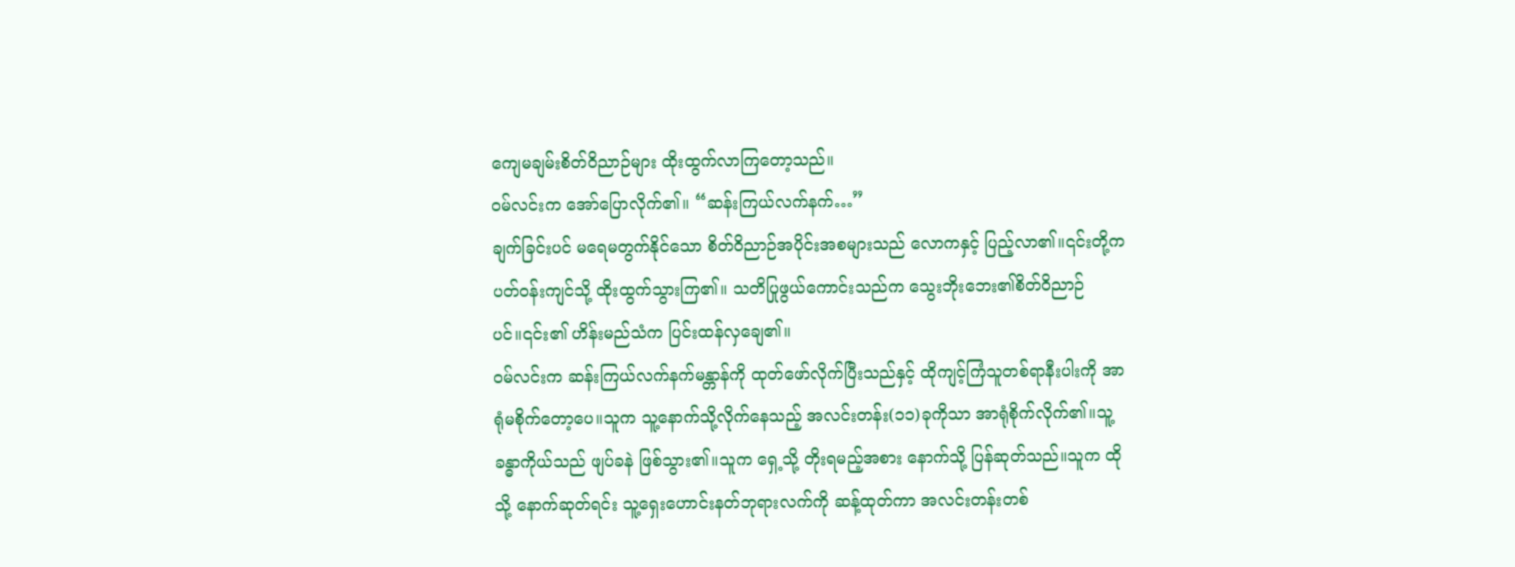ကျေမချမ်းစိတ်ဝိညာဉ်များ ထိုးထွက်လာကြတော့သည်။
ဝမ်လင်းက အော်ပြောလိုက်၏။ “ဆန်းကြယ်လက်နက်…”
ချက်ခြင်းပင် မရေမတွက်နိုင်သော စိတ်ဝိညာဉ်အပိုင်းအစများသည် လောကနှင့် ပြည့်လာ၏။၎င်းတို့က ပတ်ဝန်းကျင်သို့ ထိုးထွက်သွားကြ၏။ သတိပြုဖွယ်ကောင်းသည်က သွေးဘိုးဘေး၏စိတ်ဝိညာဉ်ပင်။၎င်း၏ ဟိန်းမည်သံက ပြင်းထန်လှချေ၏။
ဝမ်လင်းက ဆန်းကြယ်လက်နက်မန္တာန်ကို ထုတ်ဖော်လိုက်ပြီးသည်နှင့် ထိုကျင့်ကြံသူတစ်ရာနီးပါးကို အာရုံမစိုက်တော့ပေ။သူက သူ့နောက်သို့လိုက်နေသည့် အလင်းတန်း(၁၁)ခုကိုသာ အာရုံစိုက်လိုက်၏။သူ့ခန္ဓာကိုယ်သည် ဖျပ်ခနဲ ဖြစ်သွား၏။သူက ရှေ့သို့ တိုးရမည့်အစား နောက်သို့ ပြန်ဆုတ်သည်။သူက ထိုသို့ နောက်ဆုတ်ရင်း သူ့ရှေးဟောင်းနတ်ဘုရားလက်ကို ဆန့်ထုတ်ကာ အလင်းတန်းတစ်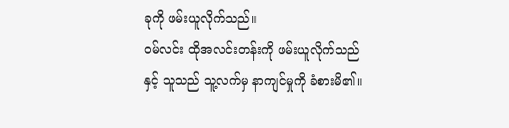ခုကို ဖမ်းယူလိုက်သည်။
ဝမ်လင်း ထိုအလင်းတန်းကို ဖမ်းယူလိုက်သည်နှင့် သူသည် သူ့လက်မှ နာကျင်မှုကို ခံစားမိ၏။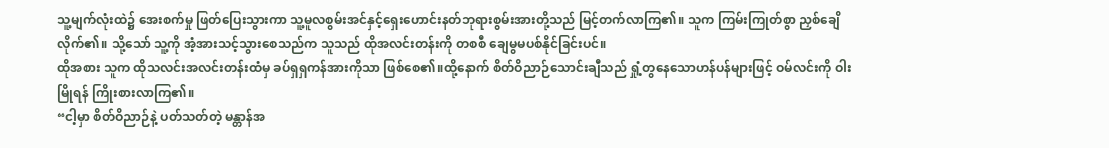သူ့မျက်လုံးထဲ၌ အေးစက်မှု ဖြတ်ပြေးသွားကာ သူ့မူလစွမ်းအင်နှင့်ရှေးဟောင်းနတ်ဘုရားစွမ်းအားတို့သည် မြင့်တက်လာကြ၏။ သူက ကြမ်းကြုတ်စွာ ညှစ်ချေိလိုက်၏။ သို့သော် သူ့ကို အံ့အားသင့်သွားစေသည်က သူသည် ထိုအလင်းတန်းကို တစစီ ချေမွမပစ်နိုင်ခြင်းပင်။
ထိုအစား သူက ထိုသလင်းအလင်းတန်းထံမှ ခပ်ရှရှကန်အားကိုသာ ဖြစ်စေ၏။ထို့နောက် စိတ်ဝိညာဉ်သောင်းချီသည် ရှုံ့တွနေသောဟန်ပန်များဖြင့် ဝမ်လင်းကို ဝါးမြိုရန် ကြိုးစားလာကြ၏။
“ငါ့မှာ စိတ်ဝိညာဉ်နဲ့ ပတ်သတ်တဲ့ မန္တာန်အ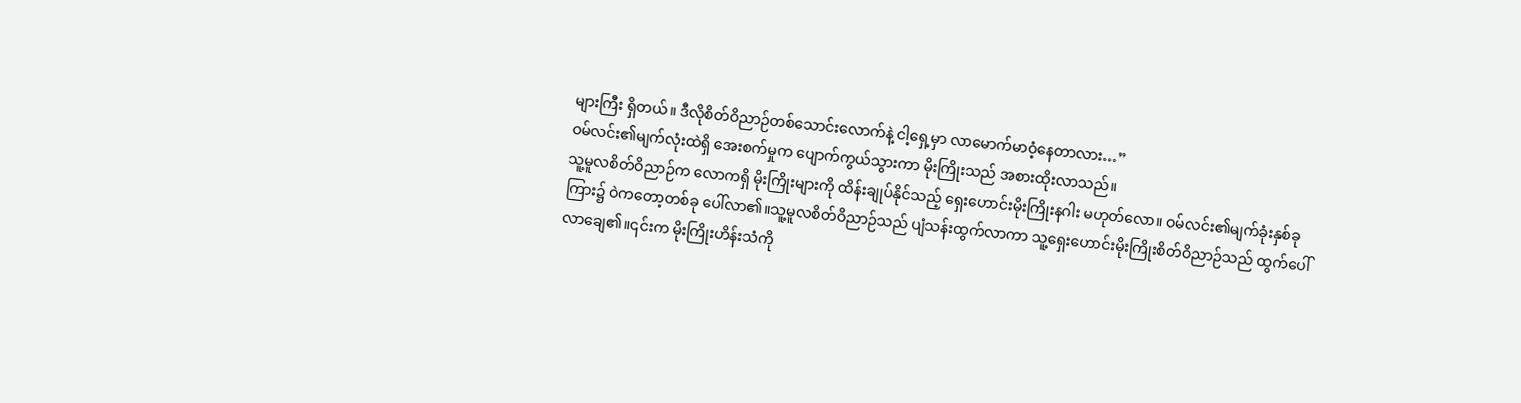များကြီး ရှိတယ်။ ဒီလိုစိတ်ဝိညာဉ်တစ်သောင်းလောက်နဲ့ ငါ့ရှေ့မှာ လာမောက်မာဝံ့နေတာလား…”
ဝမ်လင်း၏မျက်လုံးထဲရှိ အေးစက်မှုက ပျောက်ကွယ်သွားကာ မိုးကြိုးသည် အစားထိုးလာသည်။
သူ့မူလစိတ်ဝိညာဉ်က လောကရှိ မိုးကြိုးများကို ထိန်းချုပ်နိုင်သည့် ရှေးဟောင်းမိုးကြိုးနဂါး မဟုတ်လော။ ဝမ်လင်း၏မျက်ခုံးနှစ်ခုကြား၌ ဝဲကတော့တစ်ခု ပေါ်လာ၏။သူ့မူလစိတ်ဝိညာဉ်သည် ပျံသန်းထွက်လာကာ သူ့ရှေးဟောင်းမိုးကြိုးစိတ်ဝိညာဉ်သည် ထွက်ပေါ်လာချေ၏။၎င်းက မိုးကြိုးဟိန်းသံကို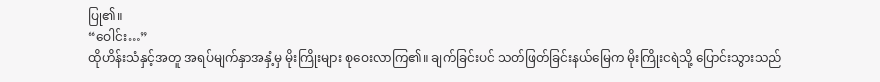ပြု၏။
“ဝေါင်း…”
ထိုဟိန်းသံနှင့်အတူ အရပ်မျက်နှာအနှံ့မှ မိုးကြိုးများ စုဝေးလာကြ၏။ ချက်ခြင်းပင် သတ်ဖြတ်ခြင်းနယ်မြေက မိုးကြိုးငရဲသို့ ပြောင်းသွားသည်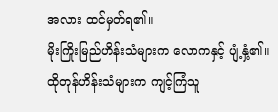အလား ထင်မှတ်ရ၏။
မိုးကြိုးမြည်ဟိန်းသံများက လောကနှင့် ပျံ့နှံ့၏။ ထိုတုန်ဟိန်းသံများက ကျင့်ကြံသူ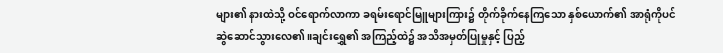များ၏ နားထဲသို့ ဝင်ရောက်လာကာ ခရမ်းရောင်မြူများကြား၌ တိုက်ခိုက်နေကြသော နှစ်ယောက်၏ အာရုံကိုပင် ဆွဲဆောင်သွားလေ၏။ချင်းရွှေ၏ အကြည့်ထဲ၌ အသိအမှတ်ပြုမှုနှင့် ပြည့်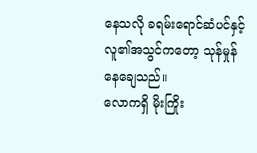နေသလို ခရမ်းရောင်ဆံပင်နှင့်လူ၏အသွင်ကတော့ သုန်မှုန်နေချေသည်။
လောကရှိ မိုးကြိုး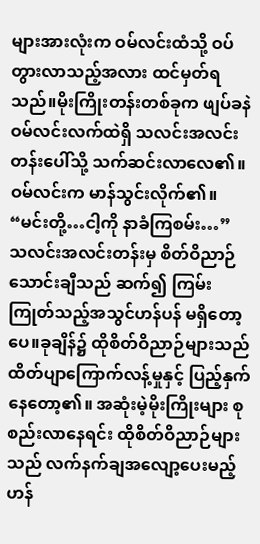များအားလုံးက ဝမ်လင်းထံသို့ ဝပ်တွားလာသည့်အလား ထင်မှတ်ရသည်။မိုးကြိုးတန်းတစ်ခုက ဖျပ်ခနဲ ဝမ်လင်းလက်ထဲရှိ သလင်းအလင်းတန်းပေါ်သို့ သက်ဆင်းလာလေ၏။
ဝမ်လင်းက မာန်သွင်းလိုက်၏။ “မင်းတို့…ငါ့ကို နာခံကြစမ်း…”
သလင်းအလင်းတန်းမှ စိတ်ဝိညာဉ်သောင်းချီသည် ဆက်၍ ကြမ်းကြုတ်သည့်အသွင်ဟန်ပန် မရှိတော့ပေ။ခုချိန်၌ ထိုစိတ်ဝိညာဉ်များသည် ထိတ်ပျာကြောက်လန့်မှုနှင့် ပြည့်နှက်နေတော့၏။ အဆုံးမဲ့မိုးကြိုးများ စုစည်းလာနေရင်း ထိုစိတ်ဝိညာဉ်များသည် လက်နက်ချအလျော့ပေးမည့် ဟန်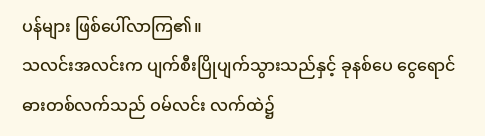ပန်များ ဖြစ်ပေါ်လာကြ၏။
သလင်းအလင်းက ပျက်စီးပြိုပျက်သွားသည်နှင့် ခုနစ်ပေ ငွေရောင်ဓားတစ်လက်သည် ဝမ်လင်း လက်ထဲ၌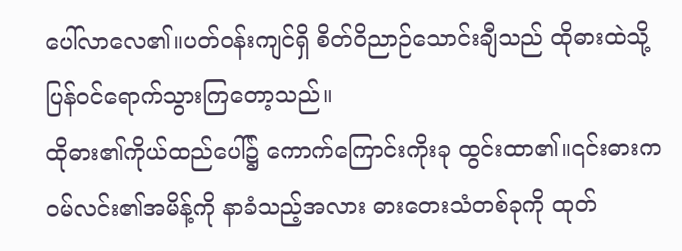ပေါ်လာလေ၏။ပတ်ဝန်းကျင်ရှိ စိတ်ဝိညာဉ်သောင်းချီသည် ထိုဓားထဲသို့ ပြန်ဝင်ရောက်သွားကြတော့သည်။
ထိုဓား၏ကိုယ်ထည်ပေါ်၌ ကောက်ကြောင်းကိုးခု ထွင်းထာ၏။၎င်းဓားက ဝမ်လင်း၏အမိန့်ကို နာခံသည့်အလား ဓားတေးသံတစ်ခုကို ထုတ်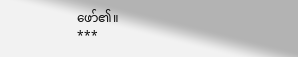ဖော်၏။
***